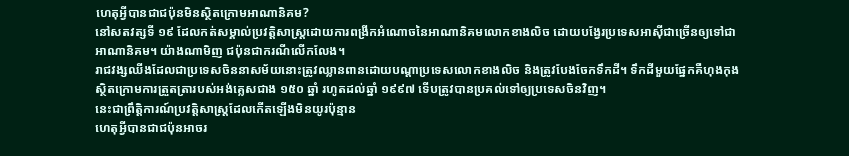ហេតុអ្វីបានជាជប៉ុនមិនស្ថិតក្រោមអាណានិគម?
នៅសតវត្សទី ១៩ ដែលកត់សម្គាល់ប្រវត្តិសាស្ត្រដោយការពង្រីកអំណោចនៃអាណានិគមលោកខាងលិច ដោយបង្វែរប្រទេសអាស៊ីជាច្រើនឲ្យទៅជាអាណានិគម។ យ៉ាងណាមិញ ជប៉ុនជាករណីលើកលែង។
រាជវង្សឈីងដែលជាប្រទេសចិននាសម័យនោះត្រូវឈ្លានពានដោយបណ្តាប្រទេសលោកខាងលិច និងត្រូវបែងចែកទឹកដី។ ទឹកដីមួយផ្នែកគឺហុងកុងស្ថិតក្រោមការត្រួតត្រារបស់អង់គ្លេសជាង ១៥០ ឆ្នាំ រហូតដល់ឆ្នាំ ១៩៩៧ ទើបត្រូវបានប្រគល់ទៅឲ្យប្រទេសចិនវិញ។
នេះជាព្រឹត្តិការណ៍ប្រវត្តិសាស្ត្រដែលកើតឡើងមិនយូរប៉ុន្មាន
ហេតុអ្វីបានជាជប៉ុនអាចរ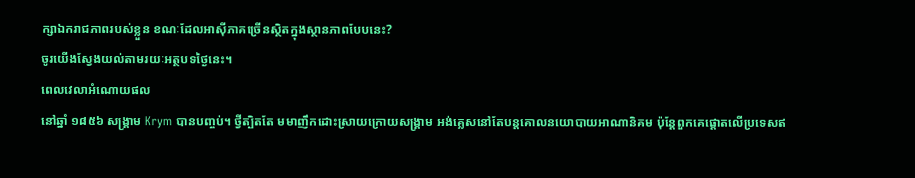ក្សាឯករាជភាពរបស់ខ្លួន ខណៈដែលអាស៊ីភាគច្រើនស្ថិតក្នុងស្ថានភាពបែបនេះ?
ចូរយើងស្វែងយល់តាមរយៈអត្ថបទថ្ងៃនេះ។
ពេលវេលាអំណោយផល
នៅឆ្នាំ ១៨៥៦ សង្គ្រាម Krym បានបញ្ចប់។ ថ្វីត្បិតតែ មមាញឹកដោះស្រាយក្រោយសង្គ្រាម អង់គ្លេសនៅតែបន្តគោលនយោបាយអាណានិគម ប៉ុន្តែពួកគេផ្តោតលើប្រទេសឥ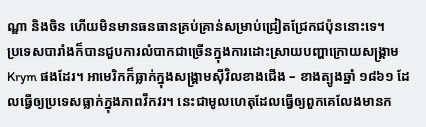ណ្ឌា និងចិន ហើយមិនមានធនធានគ្រប់គ្រាន់សម្រាប់ជ្រៀតជ្រែកជប៉ុននោះទេ។
ប្រទេសបារាំងក៏បានជួបការលំបាកជាច្រើនក្នុងការដោះស្រាយបញ្ហាក្រោយសង្រ្គាម Krym ផងដែរ។ អាមេរិកក៏ធ្លាក់ក្នុងសង្គ្រាមស៊ីវិលខាងជើង – ខាងត្បូងឆ្នាំ ១៨៦១ ដែលធ្វើឲ្យប្រទេសធ្លាក់ក្នុងភាពវឹកវរ។ នេះជាមូលហេតុដែលធ្វើឲ្យពួកគេលែងមានក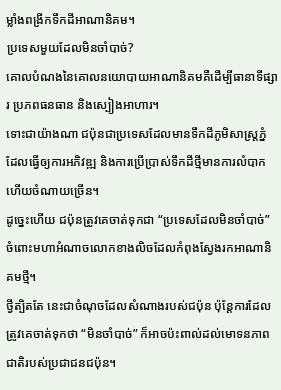ម្លាំងពង្រីកទឹកដីអាណានិគម។
ប្រទេសមួយដែលមិនចាំបាច់?
គោលបំណងនៃគោលនយោបាយអាណានិគមគឺដើម្បីធានាទីផ្សារ ប្រភពធនធាន និងស្បៀងអាហារ។
ទោះជាយ៉ាងណា ជប៉ុនជាប្រទេសដែលមានទឹកដីភូមិសាស្រ្តភ្នំ ដែលធ្វើឲ្យការអភិវឌ្ឍ និងការប្រើប្រាស់ទឹកដីថ្មីមានការលំបាក ហើយចំណាយច្រើន។
ដូច្នេះហើយ ជប៉ុនត្រូវគេចាត់ទុកជា “ប្រទេសដែលមិនចាំបាច់” ចំពោះមហាអំណាចលោកខាងលិចដែលកំពុងស្វែងរកអាណានិគមថ្មី។
ថ្វីត្បិតតែ នេះជាចំណុចដែលសំណាងរបស់ជប៉ុន ប៉ុន្តែការដែលត្រូវគេចាត់ទុកថា “មិនចាំបាច់” ក៏អាចប៉ះពាល់ដល់មោទនភាពជាតិរបស់ប្រជាជនជប៉ុន។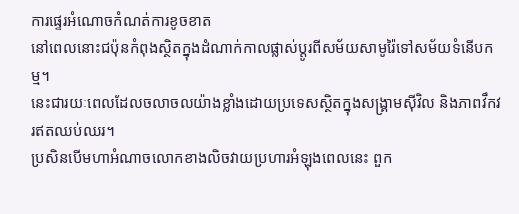ការផ្ទេរអំណោចកំណត់ការខូចខាត
នៅពេលនោះជប៉ុនកំពុងស្ថិតក្នុងដំណាក់កាលផ្លាស់ប្តូរពីសម័យសាមូរ៉ៃទៅសម័យទំនើបកម្ម។
នេះជារយៈពេលដែលចលាចលយ៉ាងខ្លាំងដោយប្រទេសស្ថិតក្នុងសង្គ្រាមស៊ីវិល និងភាពវឹកវរឥតឈប់ឈរ។
ប្រសិនបើមហាអំណាចលោកខាងលិចវាយប្រហារអំឡុងពេលនេះ ពួក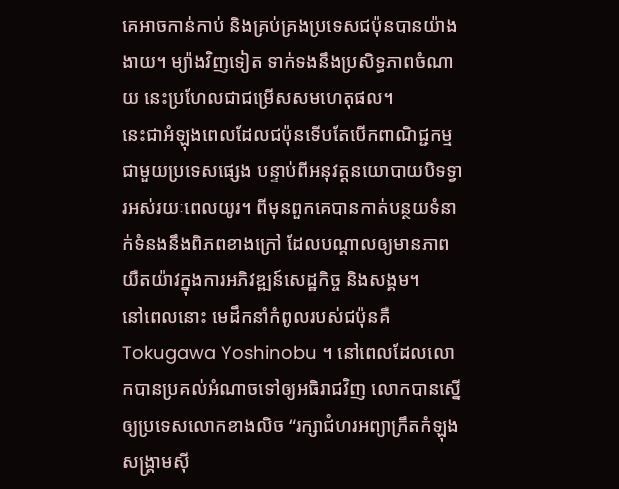គេអាចកាន់កាប់ និងគ្រប់គ្រងប្រទេសជប៉ុនបានយ៉ាងងាយ។ ម្យ៉ាងវិញទៀត ទាក់ទងនឹងប្រសិទ្ធភាពចំណាយ នេះប្រហែលជាជម្រើសសមហេតុផល។
នេះជាអំឡុងពេលដែលជប៉ុនទើបតែបើកពាណិជ្ជកម្មជាមួយប្រទេសផ្សេង បន្ទាប់ពីអនុវត្តនយោបាយបិទទ្វារអស់រយៈពេលយូរ។ ពីមុនពួកគេបានកាត់បន្ថយទំនាក់ទំនងនឹងពិភពខាងក្រៅ ដែលបណ្តាលឲ្យមានភាពយឺតយ៉ាវក្នុងការអភិវឌ្ឍន៍សេដ្ឋកិច្ច និងសង្គម។
នៅពេលនោះ មេដឹកនាំកំពូលរបស់ជប៉ុនគឺ Tokugawa Yoshinobu ។ នៅពេលដែលលោកបានប្រគល់អំណាចទៅឲ្យអធិរាជវិញ លោកបានស្នើឲ្យប្រទេសលោកខាងលិច “រក្សាជំហរអព្យាក្រឹតកំឡុងសង្គ្រាមស៊ី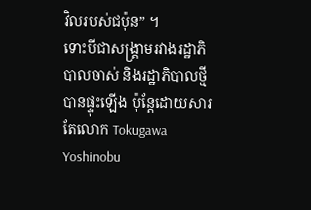វិលរបស់ជប៉ុន” ។
ទោះបីជាសង្រ្គាមរវាងរដ្ឋាភិបាលចាស់ និងរដ្ឋាភិបាលថ្មីបានផ្ទុះឡើង ប៉ុន្តែដោយសារតែលោក Tokugawa Yoshinobu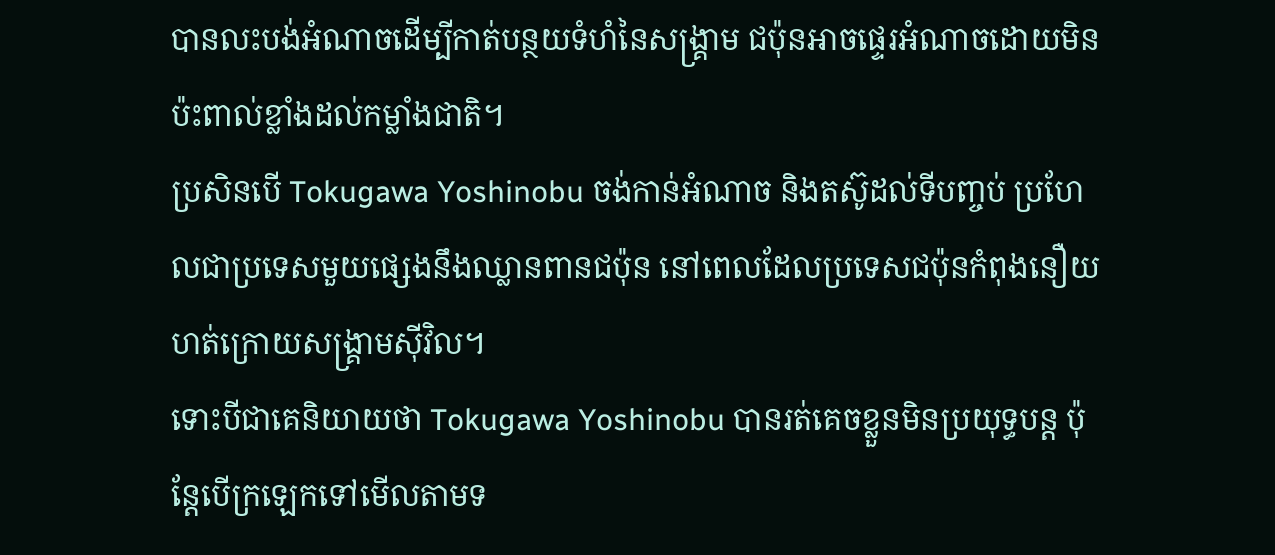បានលះបង់អំណាចដើម្បីកាត់បន្ថយទំហំនៃសង្គ្រាម ជប៉ុនអាចផ្ទេរអំណាចដោយមិនប៉ះពាល់ខ្លាំងដល់កម្លាំងជាតិ។
ប្រសិនបើ Tokugawa Yoshinobu ចង់កាន់អំណាច និងតស៊ូដល់ទីបញ្ចប់ ប្រហែលជាប្រទេសមួយផ្សេងនឹងឈ្លានពានជប៉ុន នៅពេលដែលប្រទេសជប៉ុនកំពុងនឿយហត់ក្រោយសង្គ្រាមស៊ីវិល។
ទោះបីជាគេនិយាយថា Tokugawa Yoshinobu បានរត់គេចខ្លួនមិនប្រយុទ្ធបន្ត ប៉ុន្តែបើក្រឡេកទៅមើលតាមទ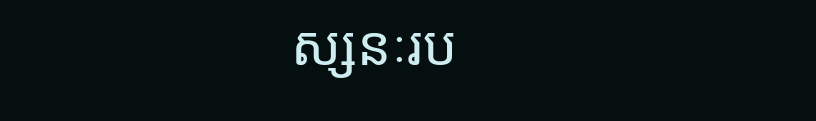ស្សនៈរប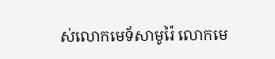ស់លោកមេទ័សាមូរ៉ៃ លោកមេ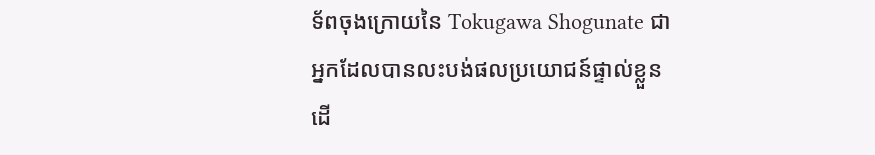ទ័ពចុងក្រោយនៃ Tokugawa Shogunate ជាអ្នកដែលបានលះបង់ផលប្រយោជន៍ផ្ទាល់ខ្លួនដើ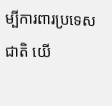ម្បីការពារប្រទេសជាតិ យើ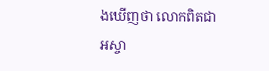ងឃើញថា លោកពិតជាអស្ចា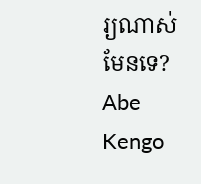រ្យណាស់ មែនទេ?
Abe Kengo